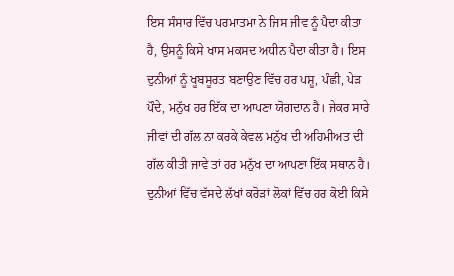ਇਸ ਸੰਸਾਰ ਵਿੱਚ ਪਰਮਾਤਮਾ ਨੇ ਜਿਸ ਜੀਵ ਨੂੰ ਪੈਦਾ ਕੀਤਾ ਹੈ, ਉਸਨੂੰ ਕਿਸੇ ਖਾਸ ਮਕਸਦ ਅਧੀਨ ਪੈਦਾ ਕੀਤਾ ਹੈ। ਇਸ ਦੁਨੀਆਂ ਨੂੰ ਖੂਬਸੂਰਤ ਬਣਾਉਣ ਵਿੱਚ ਹਰ ਪਸ਼ੂ, ਪੰਛੀ, ਪੇੜ ਪੌਦੇ, ਮਨੁੱਖ ਹਰ ਇੱਕ ਦਾ ਆਪਣਾ ਯੋਗਦਾਨ ਹੈ। ਜੇਕਰ ਸਾਰੇ ਜੀਵਾਂ ਦੀ ਗੱਲ ਨਾ ਕਰਕੇ ਕੇਵਲ ਮਨੁੱਖ ਦੀ ਅਹਿਮੀਅਤ ਦੀ ਗੱਲ ਕੀਤੀ ਜਾਵੇ ਤਾਂ ਹਰ ਮਨੁੱਖ ਦਾ ਆਪਣਾ ਇੱਕ ਸਥਾਨ ਹੈ। ਦੁਨੀਆਂ ਵਿੱਚ ਵੱਸਦੇ ਲੱਖਾਂ ਕਰੋੜਾਂ ਲੋਕਾਂ ਵਿੱਚ ਹਰ ਕੋਈ ਕਿਸੇ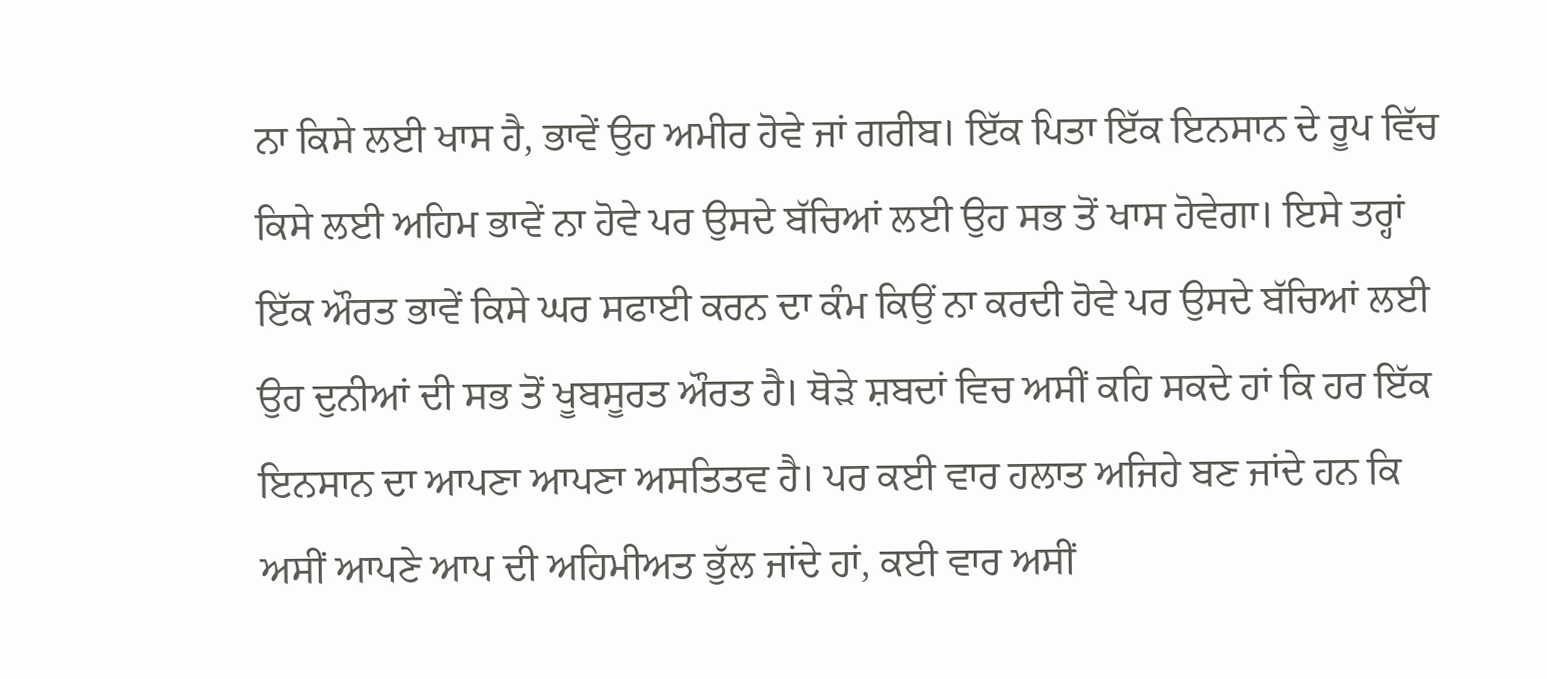ਨਾ ਕਿਸੇ ਲਈ ਖਾਸ ਹੈ, ਭਾਵੇਂ ਉਹ ਅਮੀਰ ਹੋਵੇ ਜਾਂ ਗਰੀਬ। ਇੱਕ ਪਿਤਾ ਇੱਕ ਇਨਸਾਨ ਦੇ ਰੂਪ ਵਿੱਚ ਕਿਸੇ ਲਈ ਅਹਿਮ ਭਾਵੇਂ ਨਾ ਹੋਵੇ ਪਰ ਉਸਦੇ ਬੱਚਿਆਂ ਲਈ ਉਹ ਸਭ ਤੋਂ ਖਾਸ ਹੋਵੇਗਾ। ਇਸੇ ਤਰ੍ਹਾਂ ਇੱਕ ਔਰਤ ਭਾਵੇਂ ਕਿਸੇ ਘਰ ਸਫਾਈ ਕਰਨ ਦਾ ਕੰਮ ਕਿਉਂ ਨਾ ਕਰਦੀ ਹੋਵੇ ਪਰ ਉਸਦੇ ਬੱਚਿਆਂ ਲਈ ਉਹ ਦੁਨੀਆਂ ਦੀ ਸਭ ਤੋਂ ਖੂਬਸੂਰਤ ਔਰਤ ਹੈ। ਥੋੜੇ ਸ਼ਬਦਾਂ ਵਿਚ ਅਸੀਂ ਕਹਿ ਸਕਦੇ ਹਾਂ ਕਿ ਹਰ ਇੱਕ ਇਨਸਾਨ ਦਾ ਆਪਣਾ ਆਪਣਾ ਅਸਤਿਤਵ ਹੈ। ਪਰ ਕਈ ਵਾਰ ਹਲਾਤ ਅਜਿਹੇ ਬਣ ਜਾਂਦੇ ਹਨ ਕਿ ਅਸੀਂ ਆਪਣੇ ਆਪ ਦੀ ਅਹਿਮੀਅਤ ਭੁੱਲ ਜਾਂਦੇ ਹਾਂ, ਕਈ ਵਾਰ ਅਸੀਂ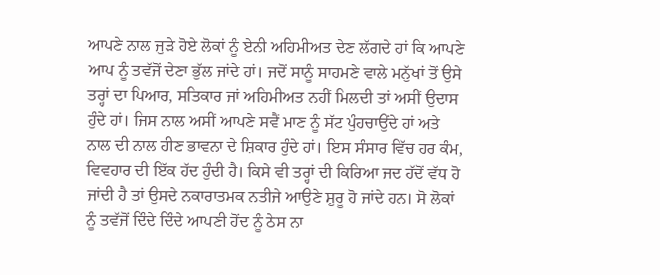ਆਪਣੇ ਨਾਲ ਜੁੜੇ ਹੋਏ ਲੋਕਾਂ ਨੂੰ ਏਨੀ ਅਹਿਮੀਅਤ ਦੇਣ ਲੱਗਦੇ ਹਾਂ ਕਿ ਆਪਣੇ ਆਪ ਨੂੰ ਤਵੱਜੋਂ ਦੇਣਾ ਭੁੱਲ ਜਾਂਦੇ ਹਾਂ। ਜਦੋਂ ਸਾਨੂੰ ਸਾਹਮਣੇ ਵਾਲੇ ਮਨੁੱਖਾਂ ਤੋਂ ਉਸੇ ਤਰ੍ਹਾਂ ਦਾ ਪਿਆਰ, ਸਤਿਕਾਰ ਜਾਂ ਅਹਿਮੀਅਤ ਨਹੀਂ ਮਿਲਦੀ ਤਾਂ ਅਸੀਂ ਉਦਾਸ ਹੁੰਦੇ ਹਾਂ। ਜਿਸ ਨਾਲ ਅਸੀਂ ਆਪਣੇ ਸਵੈਂ ਮਾਣ ਨੂੰ ਸੱਟ ਪੁੰਹਚਾਉਂਦੇ ਹਾਂ ਅਤੇ ਨਾਲ ਦੀ ਨਾਲ ਹੀਣ ਭਾਵਨਾ ਦੇ ਸ਼ਿਕਾਰ ਹੁੰਦੇ ਹਾਂ। ਇਸ ਸੰਸਾਰ ਵਿੱਚ ਹਰ ਕੰਮ, ਵਿਵਹਾਰ ਦੀ ਇੱਕ ਹੱਦ ਹੁੰਦੀ ਹੈ। ਕਿਸੇ ਵੀ ਤਰ੍ਹਾਂ ਦੀ ਕਿਰਿਆ ਜਦ ਹੱਦੋਂ ਵੱਧ ਹੋ ਜਾਂਦੀ ਹੈ ਤਾਂ ਉਸਦੇ ਨਕਾਰਾਤਮਕ ਨਤੀਜੇ ਆਉਣੇ ਸ਼ੁਰੂ ਹੋ ਜਾਂਦੇ ਹਨ। ਸੋ ਲੋਕਾਂ ਨੂੰ ਤਵੱਜੋਂ ਦਿੰਦੇ ਦਿੰਦੇ ਆਪਣੀ ਹੋਂਦ ਨੂੰ ਠੇਸ ਨਾ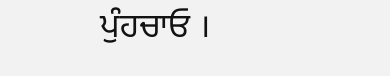ਪੁੰਹਚਾਓ ।